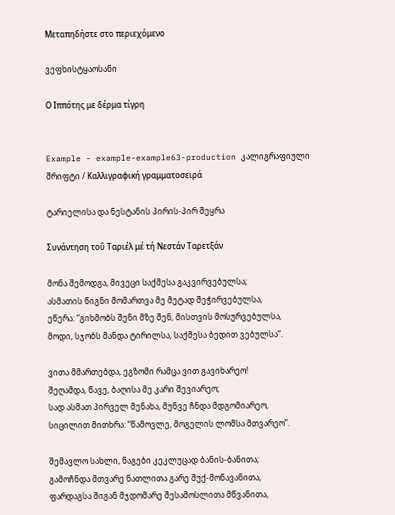Μεταπηδήστε στο περιεχόμενο

ვეფხისტყაოსანი

Ο Ιππότης με δέρμα τίγρη


Example - example-example63-production კალიგრაფიული შრიფტი / Καλλιγραφική γραμματοσειρά

ტარიელისა და ნესტანის პირის-პირ შეყრა

Συνάντηση τοΰ Ταριέλ μέ τή Νεστάν Ταρετξάν

მონა შემოდგა, მივეცი საქმესა გაკვირვებულსა;
ასმათის წიგნი მომართვა მე მეტად შეჭირვებულსა,
ეწერა: “გიხმობს შენი მზე შენ, მისთვის მოსურვებულსა,
მოდი, სჯობს მანდა ტირილსა, საქმესა ბედით ვებულსა”.

ვითა მმართებდა, ეგზომი რამცა ვით გავიხარეო!
შეღამდა, წავე, ბაღისა მე კარი შევიარეო;
სად ასმათ პირველ მენახა, მუნვე ჩნდა მდგომიარეო,
სიცილით მითხრა: “წამოვლე, მოგელის ლომსა მთვარეო”.

შემავლო სახლი, ნაგები კეკლუცად ბანის-ბანითა;
გამოჩნდა მთვარე ნათლითა გარე შუქ-მონავანითა,
ფარდაგსა შიგან მჯდომარე შესამოსლითა მწვანითა,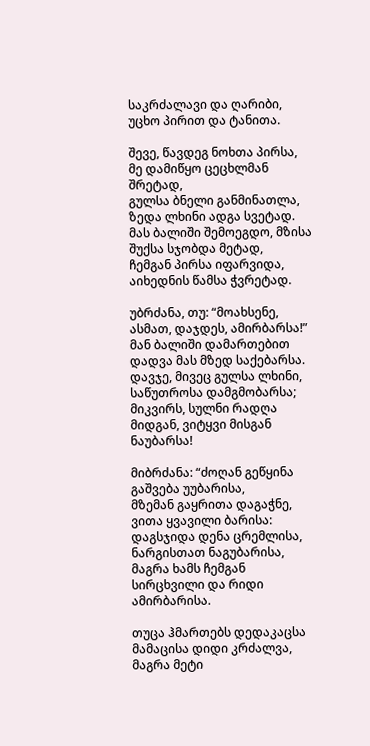საკრძალავი და ღარიბი, უცხო პირით და ტანითა.

შევე, წავდეგ ნოხთა პირსა, მე დამიწყო ცეცხლმან შრეტად,
გულსა ბნელი განმინათლა, ზედა ლხინი ადგა სვეტად.
მას ბალიში შემოეგდო, მზისა შუქსა სჯობდა მეტად,
ჩემგან პირსა იფარვიდა, აიხედნის წამსა ჭვრეტად.

უბრძანა, თუ: “მოახსენე, ასმათ, დაჯდეს, ამირბარსა!”
მან ბალიში დამართებით დადვა მას მზედ საქებარსა.
დავჯე, მივეც გულსა ლხინი, საწუთროსა დამგმობარსა;
მიკვირს, სულნი რადღა მიდგან, ვიტყვი მისგან ნაუბარსა!

მიბრძანა: “ძოღან გეწყინა გაშვება უუბარისა,
მზემან გაყრითა დაგაჭნე, ვითა ყვავილი ბარისა:
დაგსჯიდა დენა ცრემლისა, ნარგისთათ ნაგუბარისა,
მაგრა ხამს ჩემგან სირცხვილი და რიდი ამირბარისა.

თუცა ჰმართებს დედაკაცსა მამაცისა დიდი კრძალვა,
მაგრა მეტი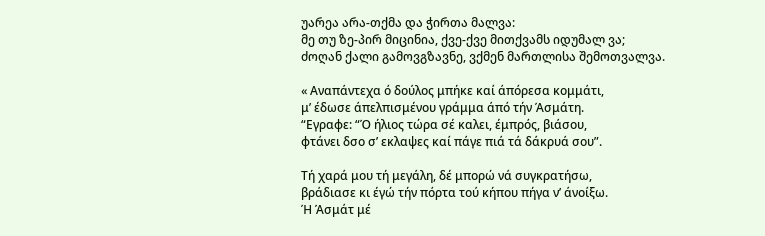უარეა არა-თქმა და ჭირთა მალვა:
მე თუ ზე-პირ მიცინია, ქვე-ქვე მითქვამს იდუმალ ვა;
ძოღან ქალი გამოვგზავნე, ვქმენ მართლისა შემოთვალვა.

« Αναπάντεχα ό δούλος μπήκε καί άπόρεσα κομμάτι,
μ’ έδωσε άπελπισμένου γράμμα άπό τήν Άσμάτη.
“Εγραφε: “Ό ήλιος τώρα σέ καλει, έμπρός, βιάσου,
φτάνει δσο σ’ εκλαψες καί πάγε πιά τά δάκρυά σου”.

Τή χαρά μου τή μεγάλη, δέ μπορώ νά συγκρατήσω,
βράδιασε κι έγώ τήν πόρτα τού κήπου πήγα ν’ άνοίξω.
Ή Άσμάτ μέ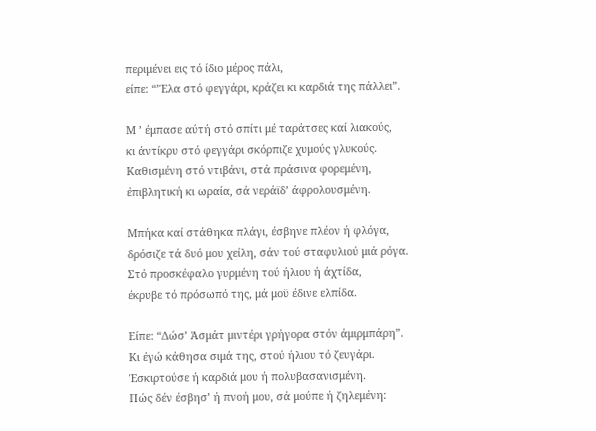περιμένει εις τό ίδιο μέρος πάλι,
είπε: “’Έλα στό φεγγάρι, κράζει κι καρδιά της πάλλει”.

Μ ’ έμπασε αύτή στό σπίτι μέ ταράτσες καί λιακούς,
κι άντίκρυ στό φεγγάρι σκόρπιζε χυμούς γλυκούς.
Καθισμένη στό ντιβάνι, στά πράσινα φορεμένη,
έπιβλητική κι ωραία, σά νεράϊδ’ άφρολουσμένη.

Μπήκα καί στάθηκα πλάγι, έσβηνε πλέον ή φλόγα,
δρόσιζε τά δυό μου χείλη, σάν τού σταφυλιού μιά ρόγα.
Στό προσκέφαλο γυρμένη τού ήλιου ή άχτίδα,
έκρυβε τό πρόσωπό της, μά μοϋ έδινε ελπίδα.

Είπε: “Δώσ’ Άσμάτ μιντέρι γρήγορα στόν άμιρμπάρη”.
Κι έγώ κάθησα σιμά της, στού ήλιου τό ζευγάρι.
Έσκιρτούσε ή καρδιά μου ή πολυβασανισμένη.
Πώς δέν έσβησ’ ή πνοή μου, σά μούπε ή ζηλεμένη: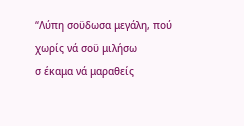“Λύπη σοϋδωσα μεγάλη, πού χωρίς νά σοϋ μιλήσω
σ έκαμα νά μαραθείς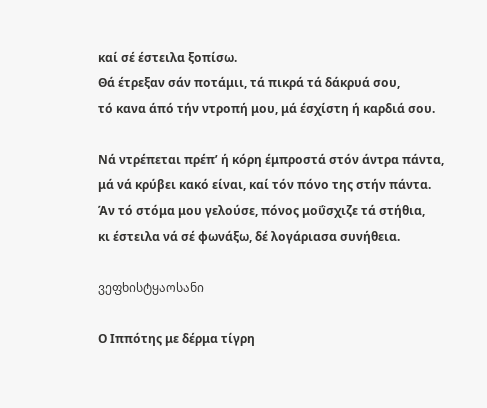καί σέ έστειλα ξοπίσω.
Θά έτρεξαν σάν ποτάμιι, τά πικρά τά δάκρυά σου,
τό κανα άπό τήν ντροπή μου, μά έσχίστη ή καρδιά σου.

Νά ντρέπεται πρέπ’ ή κόρη έμπροστά στόν άντρα πάντα,
μά νά κρύβει κακό είναι, καί τόν πόνο της στήν πάντα.
Άν τό στόμα μου γελούσε, πόνος μοΰσχιζε τά στήθια,
κι έστειλα νά σέ φωνάξω, δέ λογάριασα συνήθεια.

ვეფხისტყაოსანი

Ο Ιππότης με δέρμα τίγρη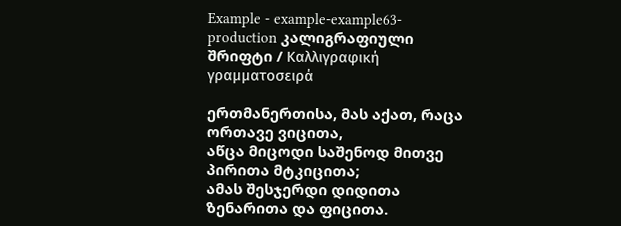Example - example-example63-production კალიგრაფიული შრიფტი / Καλλιγραφική γραμματοσειρά

ერთმანერთისა, მას აქათ, რაცა ორთავე ვიცითა,
აწცა მიცოდი საშენოდ მითვე პირითა მტკიცითა;
ამას შესჯერდი დიდითა ზენარითა და ფიცითა.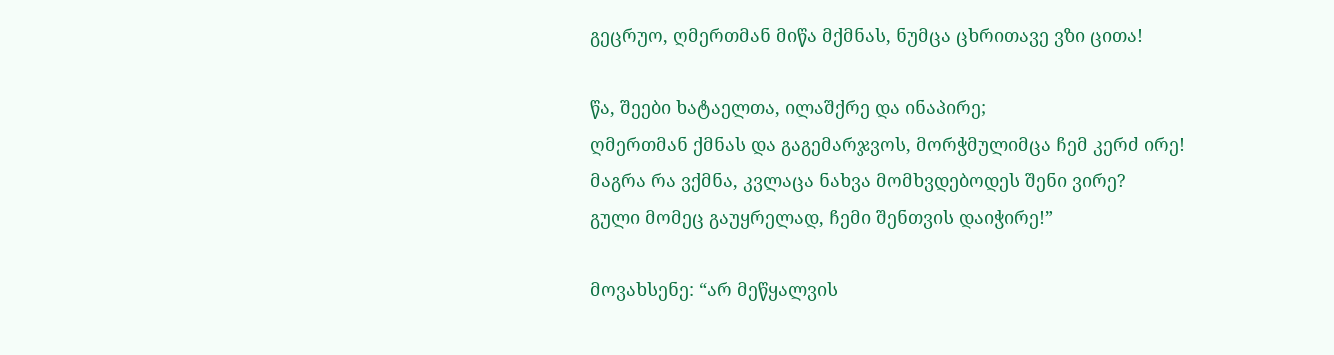გეცრუო, ღმერთმან მიწა მქმნას, ნუმცა ცხრითავე ვზი ცითა!

წა, შეები ხატაელთა, ილაშქრე და ინაპირე;
ღმერთმან ქმნას და გაგემარჯვოს, მორჭმულიმცა ჩემ კერძ ირე!
მაგრა რა ვქმნა, კვლაცა ნახვა მომხვდებოდეს შენი ვირე?
გული მომეც გაუყრელად, ჩემი შენთვის დაიჭირე!”

მოვახსენე: “არ მეწყალვის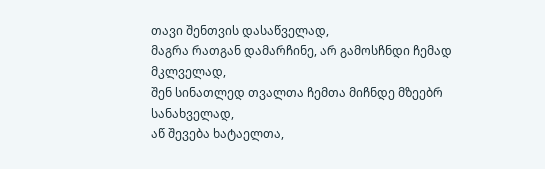თავი შენთვის დასაწველად,
მაგრა რათგან დამარჩინე, არ გამოსჩნდი ჩემად მკლველად,
შენ სინათლედ თვალთა ჩემთა მიჩნდე მზეებრ სანახველად,
აწ შევება ხატაელთა,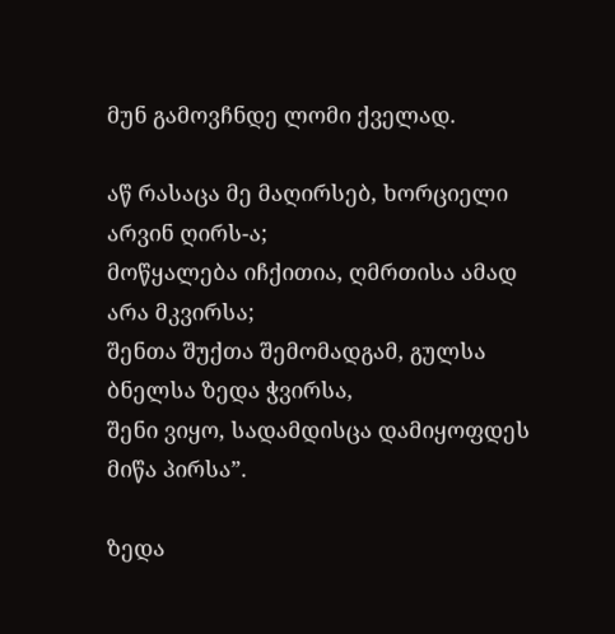მუნ გამოვჩნდე ლომი ქველად.

აწ რასაცა მე მაღირსებ, ხორციელი არვინ ღირს-ა;
მოწყალება იჩქითია, ღმრთისა ამად არა მკვირსა;
შენთა შუქთა შემომადგამ, გულსა ბნელსა ზედა ჭვირსა,
შენი ვიყო, სადამდისცა დამიყოფდეს მიწა პირსა”.

ზედა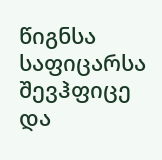წიგნსა საფიცარსა შევჰფიცე და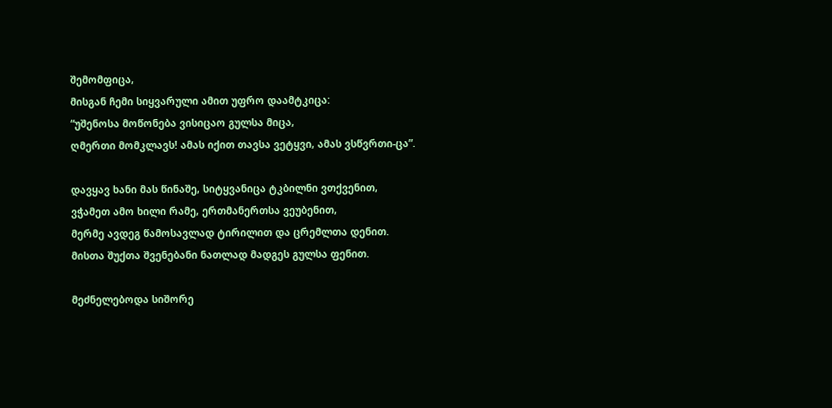შემომფიცა,
მისგან ჩემი სიყვარული ამით უფრო დაამტკიცა:
“უშენოსა მოწონება ვისიცაო გულსა მიცა,
ღმერთი მომკლავს! ამას იქით თავსა ვეტყვი, ამას ვსწვრთი-ცა”.

დავყავ ხანი მას წინაშე, სიტყვანიცა ტკბილნი ვთქვენით,
ვჭამეთ ამო ხილი რამე, ერთმანერთსა ვეუბენით,
მერმე ავდეგ წამოსავლად ტირილით და ცრემლთა დენით.
მისთა შუქთა შვენებანი ნათლად მადგეს გულსა ფენით.

მეძნელებოდა სიშორე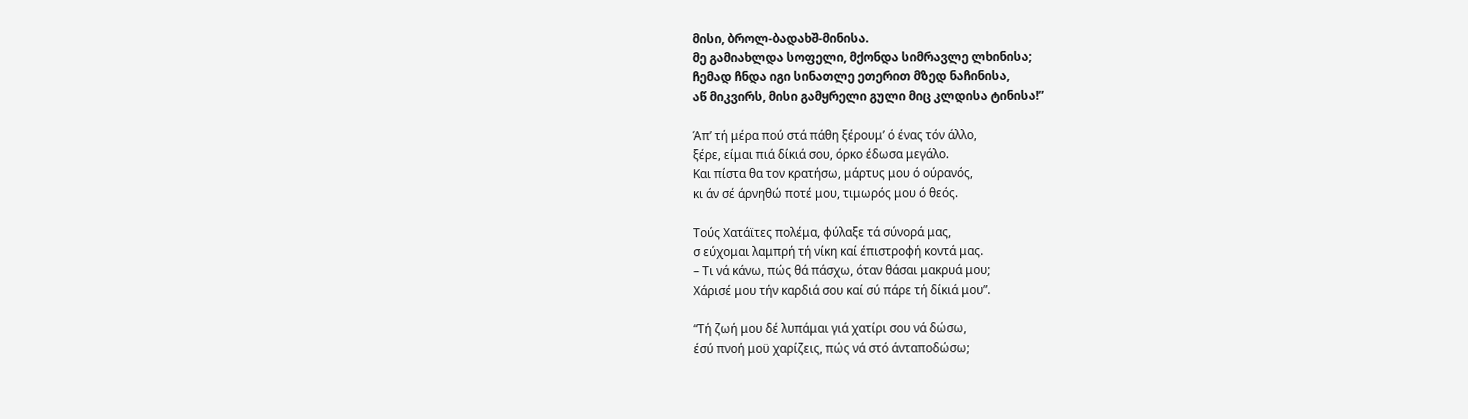მისი, ბროლ-ბადახშ-მინისა.
მე გამიახლდა სოფელი, მქონდა სიმრავლე ლხინისა;
ჩემად ჩნდა იგი სინათლე ეთერით მზედ ნაჩინისა,
აწ მიკვირს, მისი გამყრელი გული მიც კლდისა ტინისა!”

Άπ’ τή μέρα πού στά πάθη ξέρουμ’ ό ένας τόν άλλο,
ξέρε, είμαι πιά δίκιά σου, όρκο έδωσα μεγάλο.
Και πίστα θα τον κρατήσω, μάρτυς μου ό ούρανός,
κι άν σέ άρνηθώ ποτέ μου, τιμωρός μου ό θεός.

Τούς Χατάϊτες πολέμα, φύλαξε τά σύνορά μας,
σ εύχομαι λαμπρή τή νίκη καί έπιστροφή κοντά μας.
– Τι νά κάνω, πώς θά πάσχω, όταν θάσαι μακρυά μου;
Χάρισέ μου τήν καρδιά σου καί σύ πάρε τή δίκιά μου”.

“Τή ζωή μου δέ λυπάμαι γιά χατίρι σου νά δώσω,
έσύ πνοή μοϋ χαρίζεις, πώς νά στό άνταποδώσω;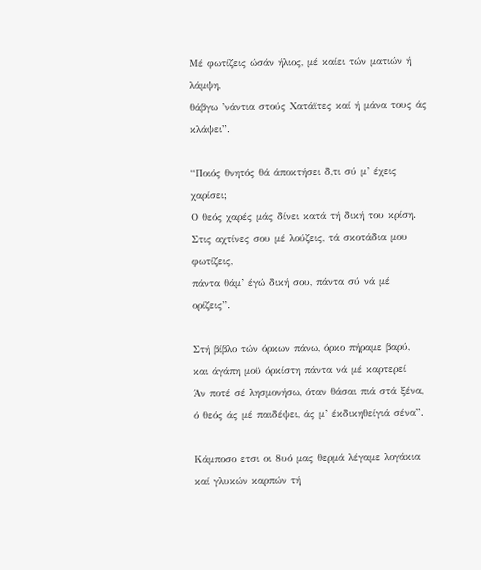Μέ φωτίζεις ώσάν ήλιος, μέ καίει τών ματιών ή λάμψη,
θάβγω ’νάντια στούς Χατάϊτες καί ή μάνα τους άς κλάψει”.

“Ποιός θνητός θά άποκτήσει δ,τι σύ μ’ έχεις χαρίσει;
Ο θεός χαρές μάς δίνει κατά τή δική του κρίση.
Στις αχτίνες σου μέ λούζεις, τά σκοτάδια μου φωτίζεις,
πάντα θάμ’ έγώ δική σου, πάντα σύ νά μέ ορίζεις”.

Στή βίβλο τών όρκων πάνω, όρκο πήραμε βαρύ,
και άγάπη μοϋ όρκίστη πάντα νά μέ καρτερεί
Άν ποτέ σέ λησμονήσω, όταν θάσαι πιά στά ξένα,
ό θεός άς μέ παιδέψει, άς μ’ έκδικηθείγιά σένα”.

Κάμποσο ετσι οι 8υό μας θερμά λέγαμε λογάκια
καί γλυκών καρπών τή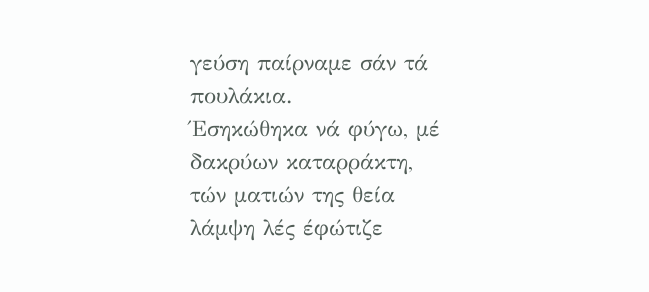γεύση παίρναμε σάν τά πουλάκια.
Έσηκώθηκα νά φύγω, μέ δακρύων καταρράκτη,
τών ματιών της θεία λάμψη λές έφώτιζε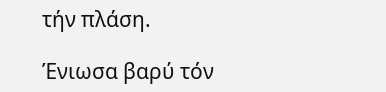τήν πλάση.

Ένιωσα βαρύ τόν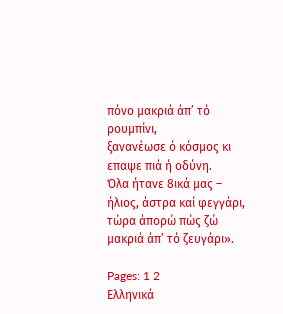πόνο μακριά άπ’ τό ρουμπίνι,
ξανανέωσε ό κόσμος κι επαψε πιά ή οδύνη.
Όλα ήτανε 8ικά μας – ήλιος, άστρα καί φεγγάρι,
τώρα άπορώ πώς ζώ μακριά άπ’ τό ζευγάρι».

Pages: 1 2
Ελληνικά